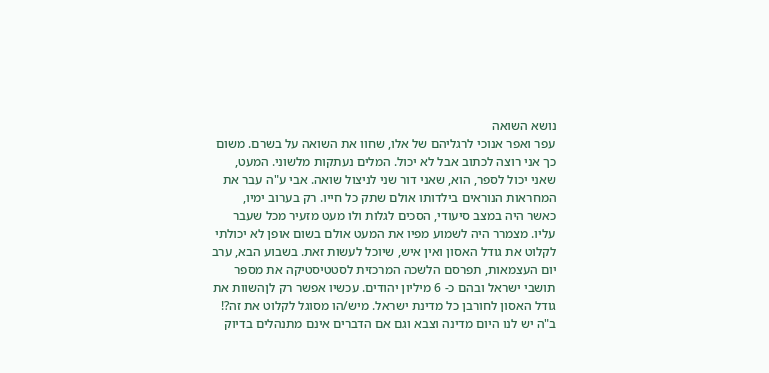נושא השואה
עפר ואפר אנוכי לרגליהם של אלו, שחוו את השואה על בשרם. משום כך אני רוצה לכתוב אבל לא יכול. המלים נעתקות מלשוני. המעט, שאני יכול לספר, הוא, שאני דור שני לניצול שואה. אבי ע"ה עבר את המחראות הנוראים בילדותו אולם שתק כל חייו. רק בערוב ימיו, כאשר היה במצב סיעודי, הסכים לגלות ולו מעט מזעיר מכל שעבר עליו. מצמרר היה לשמוע מפיו את המעט אולם בשום אופן לא יכולתי לקלוט את גודל האסון ואין איש, שיוכל לעשות זאת. בשבוע הבא, ערב יום העצמאות, תפרסם הלשכה המרכזית לסטטיסטיקה את מספר תושבי ישראל ובהם כ- 6 מיליון יהודים. עכשיו אפשר רק לןהשוות את גודל האסון לחורבן כל מדינת ישראל. מיש/הו מסוגל לקלוט את זה?! ב"ה יש לנו היום מדינה וצבא וגם אם הדברים אינם מתנהלים בדיוק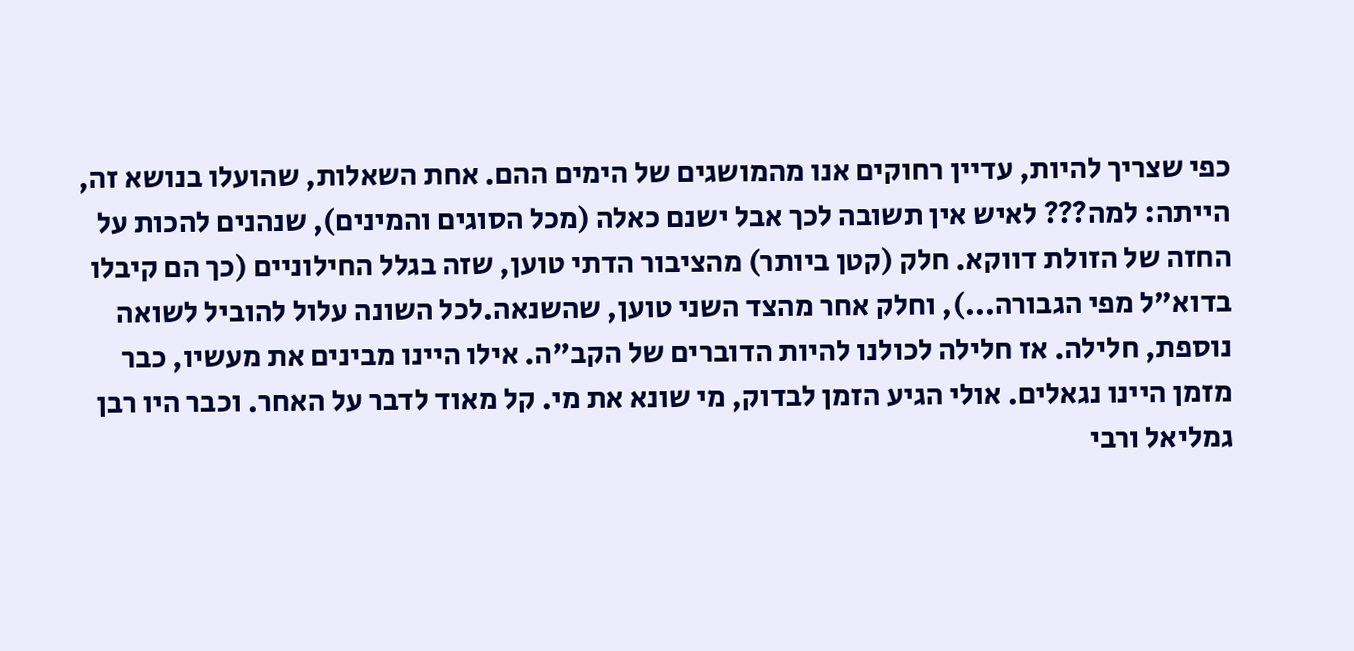כפי שצריך להיות, עדיין רחוקים אנו מהמושגים של הימים ההם. אחת השאלות, שהועלו בנושא זה, הייתה: למה??? לאיש אין תשובה לכך אבל ישנם כאלה (מכל הסוגים והמינים), שנהנים להכות על החזה של הזולת דווקא. חלק (קטן ביותר) מהציבור הדתי טוען, שזה בגלל החילוניים (כך הם קיבלו בדוא"ל מפי הגבורה...), וחלק אחר מהצד השני טוען, שהשנאה.לכל השונה עלול להוביל לשואה נוספת, חלילה. אז חלילה לכולנו להיות הדוברים של הקב"ה. אילו היינו מבינים את מעשיו, כבר מזמן היינו נגאלים. אולי הגיע הזמן לבדוק, מי שונא את מי. קל מאוד לדבר על האחר. וכבר היו רבן גמליאל ורבי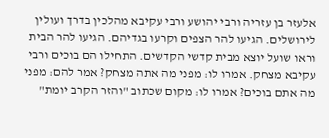אלעזר בן עזריה ורבי יהושע ורבי עקיבא מהלכין בדרך ועולין לירושלים. הגיעו להר הצפים וקרעו בגדיהם. הגיעו להר הבית וראו שועל יוצא מבית קדשי הקדשים. התחילו הם בוכים ורבי עקיבא מצחק. אמרו לו: מפני מה אתה מצחק? אמר להם: מפני מה אתם בוכים? אמרו לו: מקום שכתוב "והזר הקרב יומת"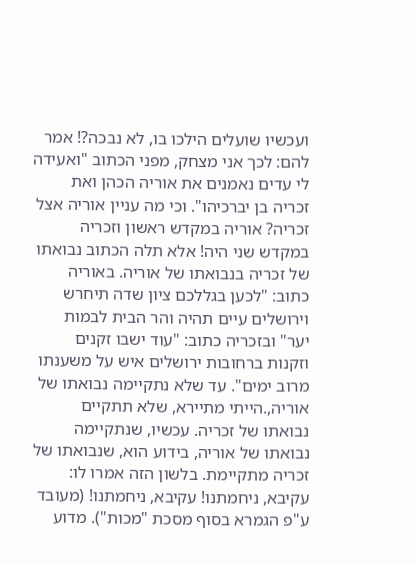ועכשיו שועלים הילכו בו, לא נבכה?! אמר להם: לכך אני מצחק, מפני הכתוב "ואעידה לי עדים נאמנים את אוריה הכהן ואת זכריה בן יברכיהו". וכי מה עניין אוריה אצל זכריה? אוריה במקדש ראשון וזכריה במקדש שני היה! אלא תלה הכתוב נבואתו של זכריה בנבואתו של אוריה. באוריה כתוב: "לכען בגללכם ציון שדה תיחרש וירושלים עיים תהיה והר הבית לבמות יער" ובזכריה כתוב: "עוד ישבו זקנים וזקנות ברחובות ירושלים איש על משענתו מרוב ימים". עד שלא נתקיימה נבואתו של אוריה,.הייתי מתיירא, שלא תתקיים נבואתו של זכריה. עכשיו, שנתקיימה נבואתו של אוריה, בידוע הוא, שנבואתו של זכריה מתקיימת. בלשון הזה אמרו לו: עקיבא, ניחמתנו! עקיבא, ניחמתנו! (מעובד ע"פ הגמרא בסוף מסכת "מכות"). מדוע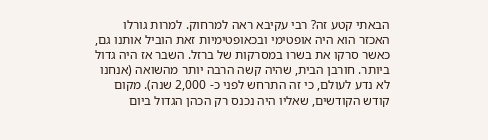הבאתי קטע זה? רבי עקיבא ראה למרחוק. למרות גורלו האכזר הוא היה אופטימי ובכאופטימיות זאת הוביל אותנו גם, כאשר סרקו את בשרו במסרקות של ברזל. השבר אז היה גדול ביותר. חורבן הבית, שהיה קשה הרבה יותר מהשואה (אנחנו לא נדע לעולם, כי זה התרחש לפני כ- 2,000 שנה). מקום קודש הקודשים, שאליו היה נכנס רק הכהן הגדול ביום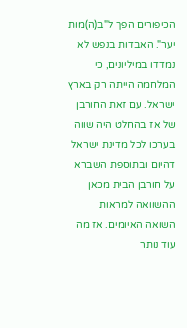הכיפורים הפך ל"ב(ה)מות יער". האבדות בנפש לא נמדדו במיליונים, כי המלחמה הייתה רק בארץ ישראל. עם זאת החורבן של אז בהחלט היה שווה בערכו לכל מדינת ישראל דהיום ובתוספת השברא על חורבן הבית מכאן ההשוואה למראות השואה האיומים. אז מה עוד נותר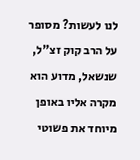לנו לעשות? מסופר על הרב קוק זצ"ל, שנשאל, מדוע הוא מקרה אליו באופן מיוחד את פשוטי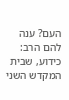העם? ענה להם הרב: כידוע, שבית המקדש השני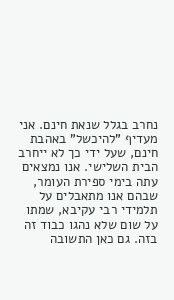נחרב בגלל שנאת חינם. אני מעדיף "להיכשל" באהבת חינם, שעל ידי כך לא ייחרב הבית השלישי. אנו נמצאים עתה בימי ספירת העומר, שבהם אנו מתאבלים על תלמידי רבי עקיבא, שמתו על שום שלא נהגו כבוד זה בזה. גם כאן התשובה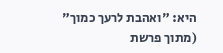היא: "ואהבת לרעך כמוך" (מתוך פרשת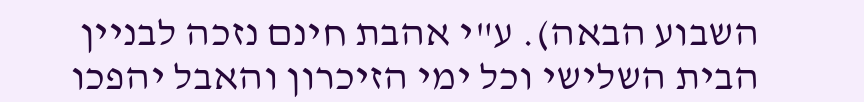השבוע הבאה). ע"י אהבת חינם נזכה לבניין הבית השלישי וכל ימי הזיכרון והאבל יהפכו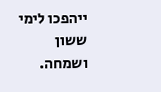ייהפכו לימי ששון ושמחה.